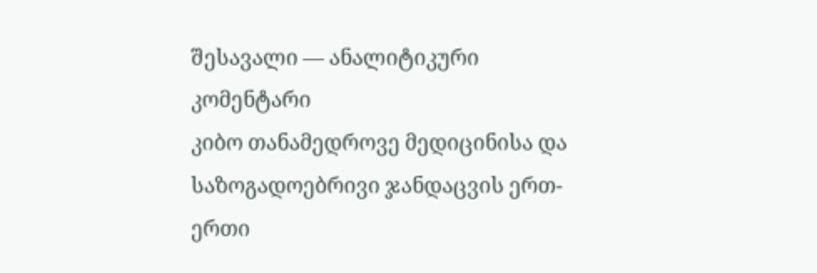შესავალი — ანალიტიკური კომენტარი
კიბო თანამედროვე მედიცინისა და საზოგადოებრივი ჯანდაცვის ერთ-ერთი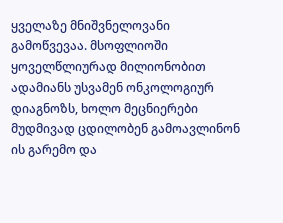ყველაზე მნიშვნელოვანი გამოწვევაა. მსოფლიოში ყოველწლიურად მილიონობით ადამიანს უსვამენ ონკოლოგიურ დიაგნოზს, ხოლო მეცნიერები მუდმივად ცდილობენ გამოავლინონ ის გარემო და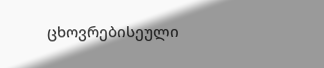ცხოვრებისეული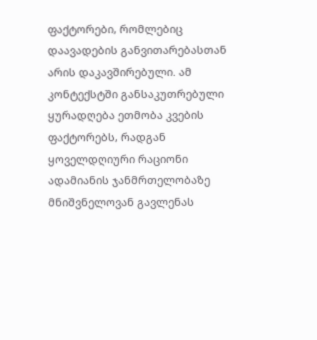ფაქტორები, რომლებიც დაავადების განვითარებასთან არის დაკავშირებული. ამ კონტექსტში განსაკუთრებული ყურადღება ეთმობა კვების ფაქტორებს, რადგან ყოველდღიური რაციონი ადამიანის ჯანმრთელობაზე მნიშვნელოვან გავლენას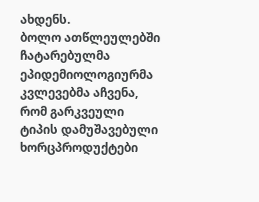ახდენს.
ბოლო ათწლეულებში ჩატარებულმა ეპიდემიოლოგიურმა კვლევებმა აჩვენა, რომ გარკვეული ტიპის დამუშავებული ხორცპროდუქტები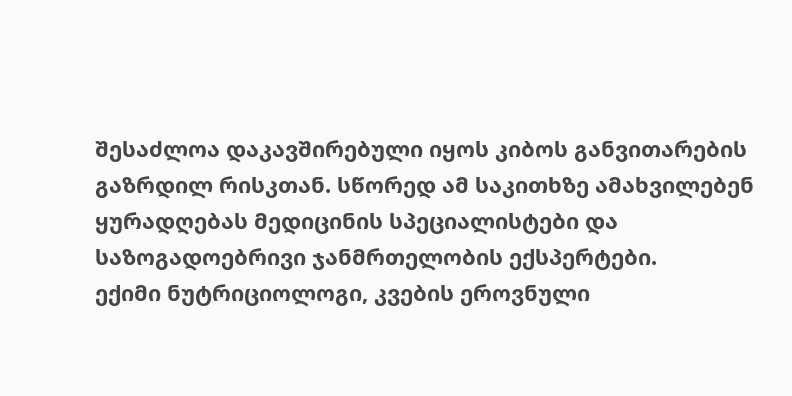შესაძლოა დაკავშირებული იყოს კიბოს განვითარების გაზრდილ რისკთან. სწორედ ამ საკითხზე ამახვილებენ ყურადღებას მედიცინის სპეციალისტები და საზოგადოებრივი ჯანმრთელობის ექსპერტები.
ექიმი ნუტრიციოლოგი, კვების ეროვნული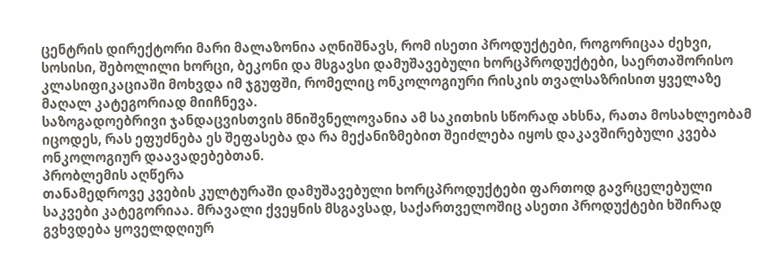ცენტრის დირექტორი მარი მალაზონია აღნიშნავს, რომ ისეთი პროდუქტები, როგორიცაა ძეხვი, სოსისი, შებოლილი ხორცი, ბეკონი და მსგავსი დამუშავებული ხორცპროდუქტები, საერთაშორისო კლასიფიკაციაში მოხვდა იმ ჯგუფში, რომელიც ონკოლოგიური რისკის თვალსაზრისით ყველაზე მაღალ კატეგორიად მიიჩნევა.
საზოგადოებრივი ჯანდაცვისთვის მნიშვნელოვანია ამ საკითხის სწორად ახსნა, რათა მოსახლეობამ იცოდეს, რას ეფუძნება ეს შეფასება და რა მექანიზმებით შეიძლება იყოს დაკავშირებული კვება ონკოლოგიურ დაავადებებთან.
პრობლემის აღწერა
თანამედროვე კვების კულტურაში დამუშავებული ხორცპროდუქტები ფართოდ გავრცელებული საკვები კატეგორიაა. მრავალი ქვეყნის მსგავსად, საქართველოშიც ასეთი პროდუქტები ხშირად გვხვდება ყოველდღიურ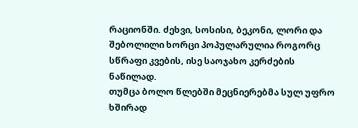რაციონში. ძეხვი, სოსისი, ბეკონი, ლორი და შებოლილი ხორცი პოპულარულია როგორც სწრაფი კვების, ისე საოჯახო კერძების ნაწილად.
თუმცა ბოლო წლებში მეცნიერებმა სულ უფრო ხშირად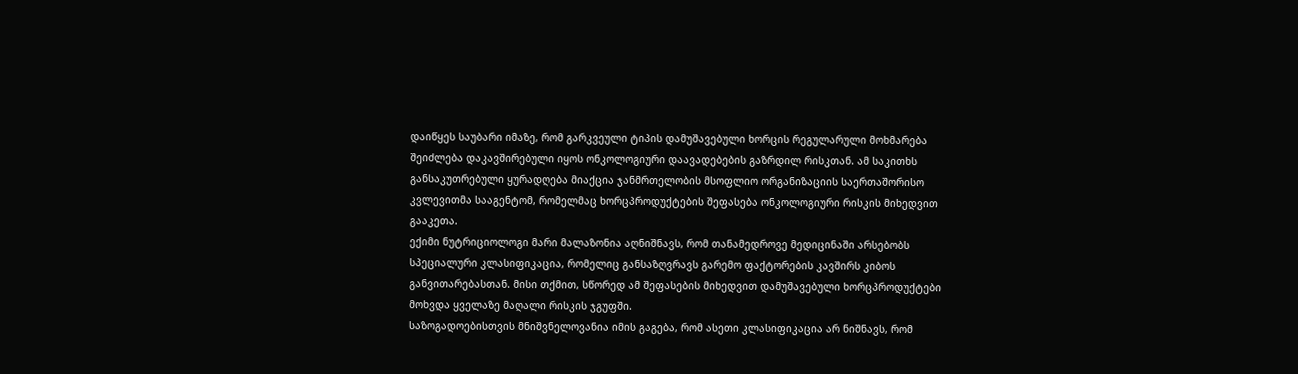დაიწყეს საუბარი იმაზე, რომ გარკვეული ტიპის დამუშავებული ხორცის რეგულარული მოხმარება შეიძლება დაკავშირებული იყოს ონკოლოგიური დაავადებების გაზრდილ რისკთან. ამ საკითხს განსაკუთრებული ყურადღება მიაქცია ჯანმრთელობის მსოფლიო ორგანიზაციის საერთაშორისო კვლევითმა სააგენტომ, რომელმაც ხორცპროდუქტების შეფასება ონკოლოგიური რისკის მიხედვით გააკეთა.
ექიმი ნუტრიციოლოგი მარი მალაზონია აღნიშნავს, რომ თანამედროვე მედიცინაში არსებობს სპეციალური კლასიფიკაცია, რომელიც განსაზღვრავს გარემო ფაქტორების კავშირს კიბოს განვითარებასთან. მისი თქმით, სწორედ ამ შეფასების მიხედვით დამუშავებული ხორცპროდუქტები მოხვდა ყველაზე მაღალი რისკის ჯგუფში.
საზოგადოებისთვის მნიშვნელოვანია იმის გაგება, რომ ასეთი კლასიფიკაცია არ ნიშნავს, რომ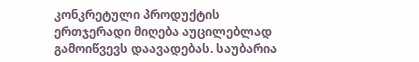კონკრეტული პროდუქტის ერთჯერადი მიღება აუცილებლად გამოიწვევს დაავადებას. საუბარია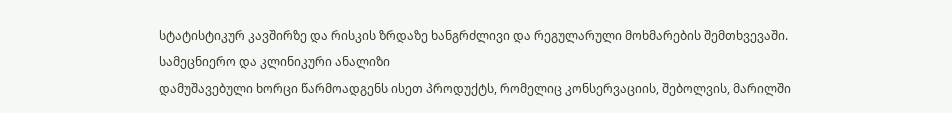სტატისტიკურ კავშირზე და რისკის ზრდაზე ხანგრძლივი და რეგულარული მოხმარების შემთხვევაში.
სამეცნიერო და კლინიკური ანალიზი
დამუშავებული ხორცი წარმოადგენს ისეთ პროდუქტს, რომელიც კონსერვაციის, შებოლვის, მარილში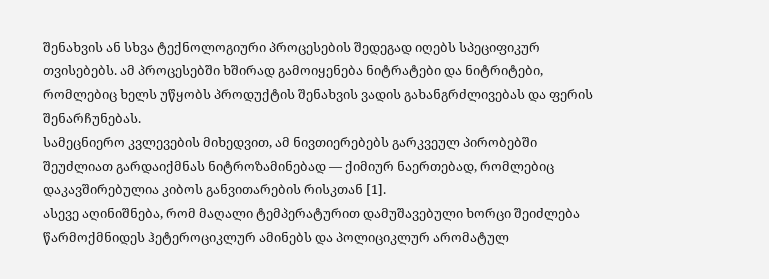შენახვის ან სხვა ტექნოლოგიური პროცესების შედეგად იღებს სპეციფიკურ თვისებებს. ამ პროცესებში ხშირად გამოიყენება ნიტრატები და ნიტრიტები, რომლებიც ხელს უწყობს პროდუქტის შენახვის ვადის გახანგრძლივებას და ფერის შენარჩუნებას.
სამეცნიერო კვლევების მიხედვით, ამ ნივთიერებებს გარკვეულ პირობებში შეუძლიათ გარდაიქმნას ნიტროზამინებად — ქიმიურ ნაერთებად, რომლებიც დაკავშირებულია კიბოს განვითარების რისკთან [1].
ასევე აღინიშნება, რომ მაღალი ტემპერატურით დამუშავებული ხორცი შეიძლება წარმოქმნიდეს ჰეტეროციკლურ ამინებს და პოლიციკლურ არომატულ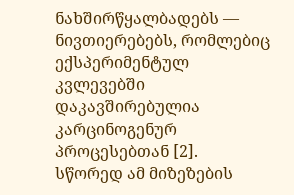ნახშირწყალბადებს — ნივთიერებებს, რომლებიც ექსპერიმენტულ კვლევებში დაკავშირებულია კარცინოგენურ პროცესებთან [2].
სწორედ ამ მიზეზების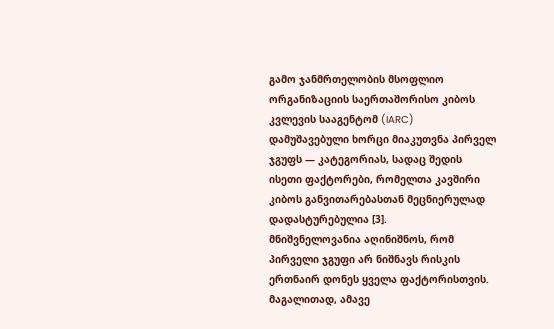გამო ჯანმრთელობის მსოფლიო ორგანიზაციის საერთაშორისო კიბოს კვლევის სააგენტომ (IARC) დამუშავებული ხორცი მიაკუთვნა პირველ ჯგუფს — კატეგორიას, სადაც შედის ისეთი ფაქტორები, რომელთა კავშირი კიბოს განვითარებასთან მეცნიერულად დადასტურებულია [3].
მნიშვნელოვანია აღინიშნოს, რომ პირველი ჯგუფი არ ნიშნავს რისკის ერთნაირ დონეს ყველა ფაქტორისთვის. მაგალითად, ამავე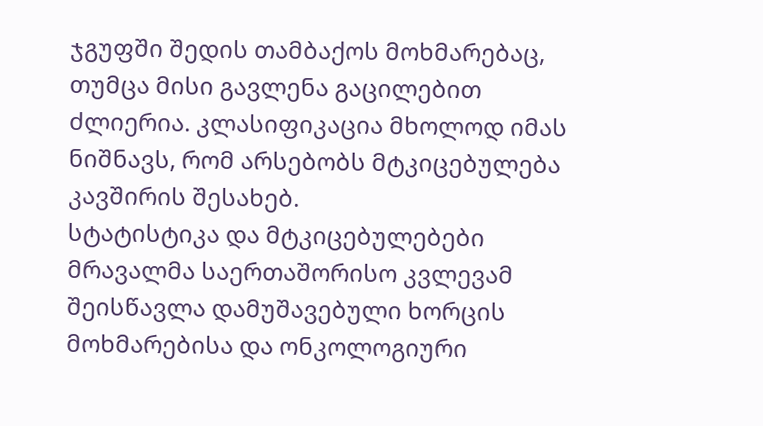ჯგუფში შედის თამბაქოს მოხმარებაც, თუმცა მისი გავლენა გაცილებით ძლიერია. კლასიფიკაცია მხოლოდ იმას ნიშნავს, რომ არსებობს მტკიცებულება კავშირის შესახებ.
სტატისტიკა და მტკიცებულებები
მრავალმა საერთაშორისო კვლევამ შეისწავლა დამუშავებული ხორცის მოხმარებისა და ონკოლოგიური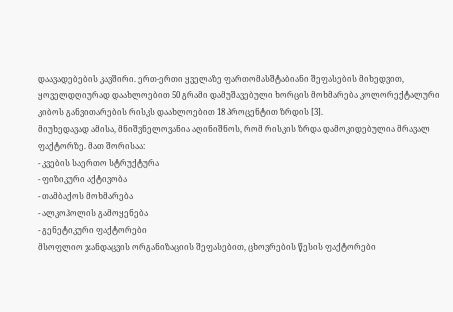დაავადებების კავშირი. ერთ-ერთი ყველაზე ფართომასშტაბიანი შეფასების მიხედვით, ყოველდღიურად დაახლოებით 50 გრამი დამუშავებული ხორცის მოხმარება კოლორექტალური კიბოს განვითარების რისკს დაახლოებით 18 პროცენტით ზრდის [3].
მიუხედავად ამისა, მნიშვნელოვანია აღინიშნოს, რომ რისკის ზრდა დამოკიდებულია მრავალ ფაქტორზე. მათ შორისაა:
- კვების საერთო სტრუქტურა
- ფიზიკური აქტივობა
- თამბაქოს მოხმარება
- ალკოჰოლის გამოყენება
- გენეტიკური ფაქტორები
მსოფლიო ჯანდაცვის ორგანიზაციის შეფასებით, ცხოვრების წესის ფაქტორები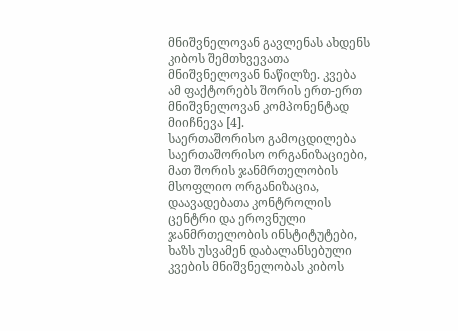მნიშვნელოვან გავლენას ახდენს კიბოს შემთხვევათა მნიშვნელოვან ნაწილზე. კვება ამ ფაქტორებს შორის ერთ-ერთ მნიშვნელოვან კომპონენტად მიიჩნევა [4].
საერთაშორისო გამოცდილება
საერთაშორისო ორგანიზაციები, მათ შორის ჯანმრთელობის მსოფლიო ორგანიზაცია, დაავადებათა კონტროლის ცენტრი და ეროვნული ჯანმრთელობის ინსტიტუტები, ხაზს უსვამენ დაბალანსებული კვების მნიშვნელობას კიბოს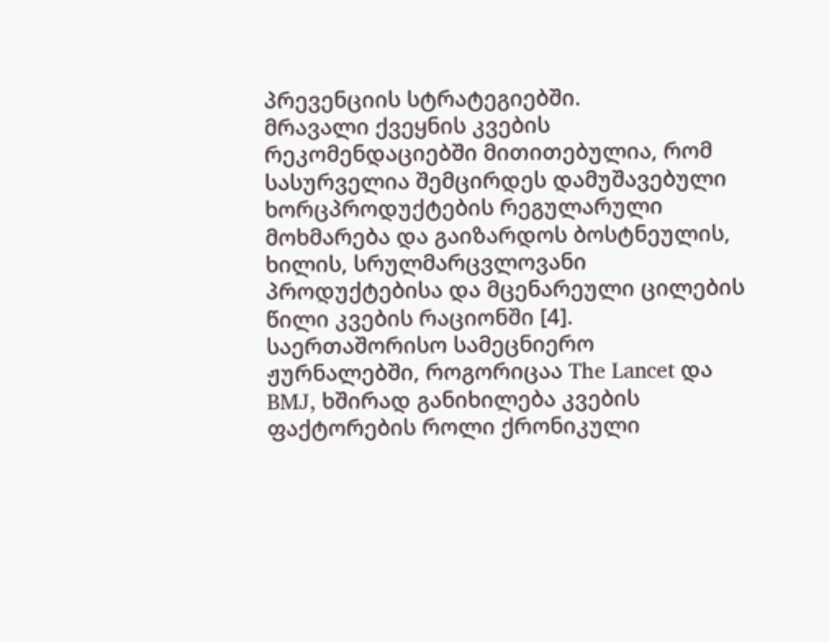პრევენციის სტრატეგიებში.
მრავალი ქვეყნის კვების რეკომენდაციებში მითითებულია, რომ სასურველია შემცირდეს დამუშავებული ხორცპროდუქტების რეგულარული მოხმარება და გაიზარდოს ბოსტნეულის, ხილის, სრულმარცვლოვანი პროდუქტებისა და მცენარეული ცილების წილი კვების რაციონში [4].
საერთაშორისო სამეცნიერო ჟურნალებში, როგორიცაა The Lancet და BMJ, ხშირად განიხილება კვების ფაქტორების როლი ქრონიკული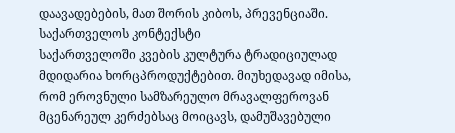დაავადებების, მათ შორის კიბოს, პრევენციაში.
საქართველოს კონტექსტი
საქართველოში კვების კულტურა ტრადიციულად მდიდარია ხორცპროდუქტებით. მიუხედავად იმისა, რომ ეროვნული სამზარეულო მრავალფეროვან მცენარეულ კერძებსაც მოიცავს, დამუშავებული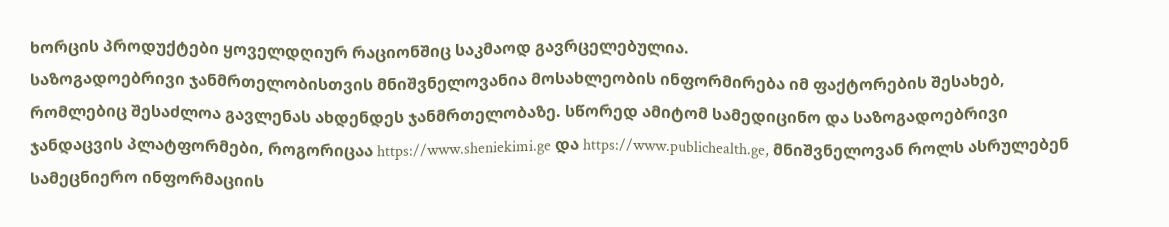ხორცის პროდუქტები ყოველდღიურ რაციონშიც საკმაოდ გავრცელებულია.
საზოგადოებრივი ჯანმრთელობისთვის მნიშვნელოვანია მოსახლეობის ინფორმირება იმ ფაქტორების შესახებ, რომლებიც შესაძლოა გავლენას ახდენდეს ჯანმრთელობაზე. სწორედ ამიტომ სამედიცინო და საზოგადოებრივი ჯანდაცვის პლატფორმები, როგორიცაა https://www.sheniekimi.ge და https://www.publichealth.ge, მნიშვნელოვან როლს ასრულებენ სამეცნიერო ინფორმაციის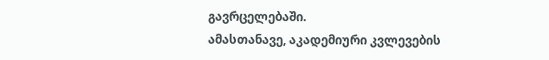გავრცელებაში.
ამასთანავე, აკადემიური კვლევების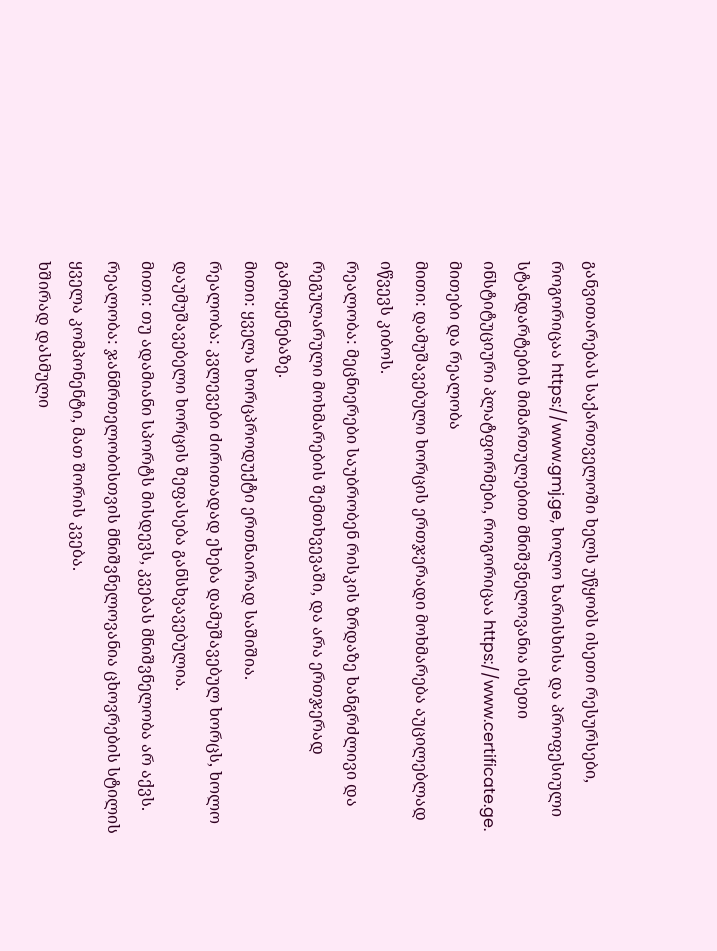განვითარებას საქართველოში ხელს უწყობს ისეთი რესურსები, როგორიცაა https://www.gmj.ge, ხოლო ხარისხისა და პროფესიული სტანდარტების მიმართულებით მნიშვნელოვანია ისეთი ინსტიტუციური პლატფორმები, როგორიცაა https://www.certificate.ge.
მითები და რეალობა
მითი: დამუშავებული ხორცის ერთჯერადი მოხმარება აუცილებლად იწვევს კიბოს.
რეალობა: მეცნიერები საუბრობენ რისკის ზრდაზე ხანგრძლივი და რეგულარული მოხმარების შემთხვევაში, და არა ერთჯერად გამოყენებაზე.
მითი: ყველა ხორცპროდუქტი ერთნაირად საშიშია.
რეალობა: კვლევები ძირითადად ეხება დამუშავებულ ხორცს, ხოლო დაუმუშავებელი ხორცის შეფასება განსხვავებულია.
მითი: თუ ადამიანი სპორტს მისდევს, კვებას მნიშვნელობა არ აქვს.
რეალობა: ჯანმრთელობისთვის მნიშვნელოვანია ცხოვრების სტილის ყველა კომპონენტი, მათ შორის კვება.
ხშირად დასმული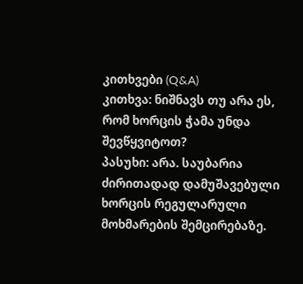კითხვები (Q&A)
კითხვა: ნიშნავს თუ არა ეს, რომ ხორცის ჭამა უნდა შევწყვიტოთ?
პასუხი: არა. საუბარია ძირითადად დამუშავებული ხორცის რეგულარული მოხმარების შემცირებაზე.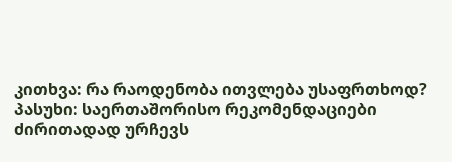კითხვა: რა რაოდენობა ითვლება უსაფრთხოდ?
პასუხი: საერთაშორისო რეკომენდაციები ძირითადად ურჩევს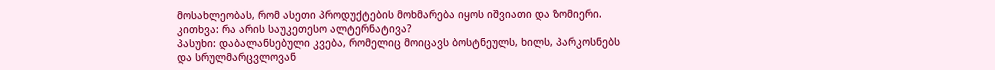მოსახლეობას, რომ ასეთი პროდუქტების მოხმარება იყოს იშვიათი და ზომიერი.
კითხვა: რა არის საუკეთესო ალტერნატივა?
პასუხი: დაბალანსებული კვება, რომელიც მოიცავს ბოსტნეულს, ხილს, პარკოსნებს და სრულმარცვლოვან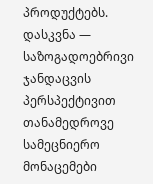პროდუქტებს.
დასკვნა — საზოგადოებრივი ჯანდაცვის პერსპექტივით
თანამედროვე სამეცნიერო მონაცემები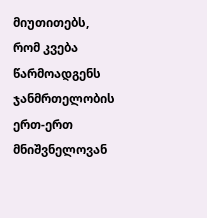მიუთითებს, რომ კვება წარმოადგენს ჯანმრთელობის ერთ-ერთ მნიშვნელოვან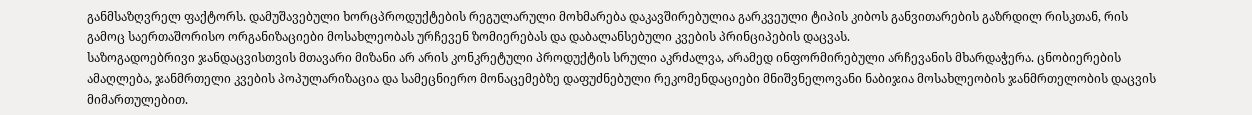განმსაზღვრელ ფაქტორს. დამუშავებული ხორცპროდუქტების რეგულარული მოხმარება დაკავშირებულია გარკვეული ტიპის კიბოს განვითარების გაზრდილ რისკთან, რის გამოც საერთაშორისო ორგანიზაციები მოსახლეობას ურჩევენ ზომიერებას და დაბალანსებული კვების პრინციპების დაცვას.
საზოგადოებრივი ჯანდაცვისთვის მთავარი მიზანი არ არის კონკრეტული პროდუქტის სრული აკრძალვა, არამედ ინფორმირებული არჩევანის მხარდაჭერა. ცნობიერების ამაღლება, ჯანმრთელი კვების პოპულარიზაცია და სამეცნიერო მონაცემებზე დაფუძნებული რეკომენდაციები მნიშვნელოვანი ნაბიჯია მოსახლეობის ჯანმრთელობის დაცვის მიმართულებით.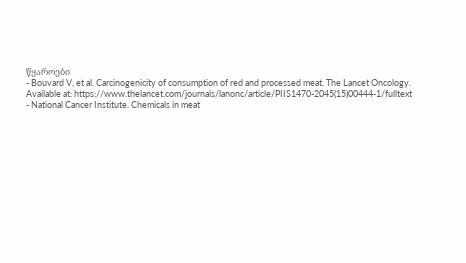წყაროები
- Bouvard V, et al. Carcinogenicity of consumption of red and processed meat. The Lancet Oncology. Available at: https://www.thelancet.com/journals/lanonc/article/PIIS1470-2045(15)00444-1/fulltext
- National Cancer Institute. Chemicals in meat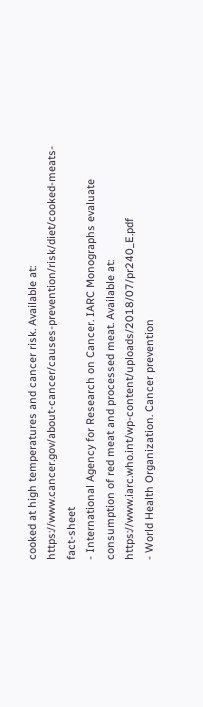cooked at high temperatures and cancer risk. Available at: https://www.cancer.gov/about-cancer/causes-prevention/risk/diet/cooked-meats-fact-sheet
- International Agency for Research on Cancer. IARC Monographs evaluate consumption of red meat and processed meat. Available at: https://www.iarc.who.int/wp-content/uploads/2018/07/pr240_E.pdf
- World Health Organization. Cancer prevention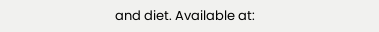and diet. Available at: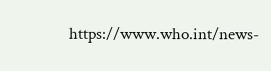https://www.who.int/news-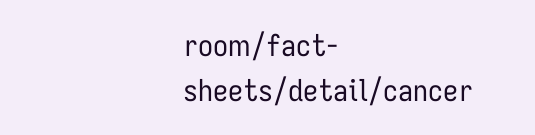room/fact-sheets/detail/cancer